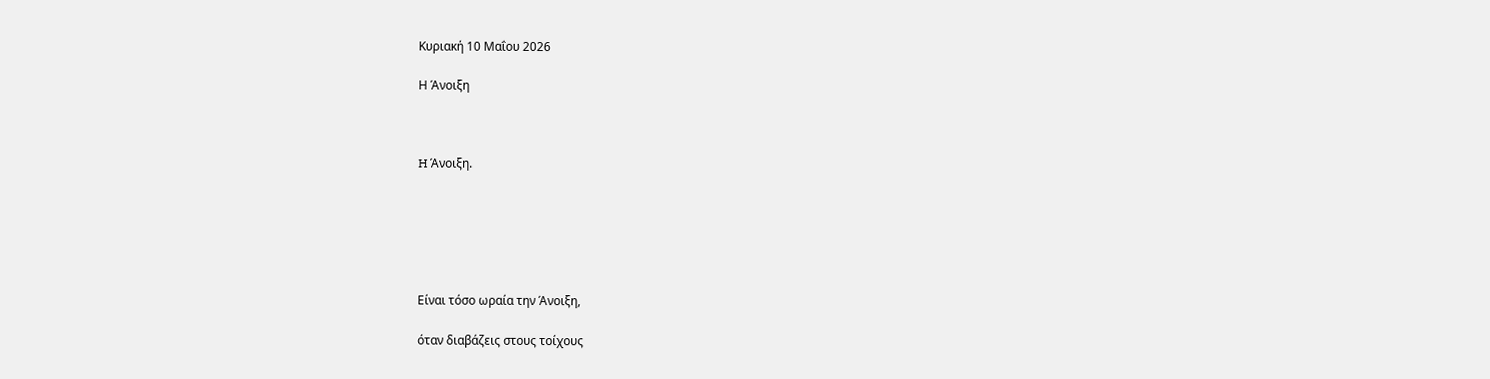Κυριακή 10 Μαΐου 2026

Η Άνοιξη



H Άνοιξη.






Είναι τόσο ωραία την Άνοιξη,

όταν διαβάζεις στους τοίχους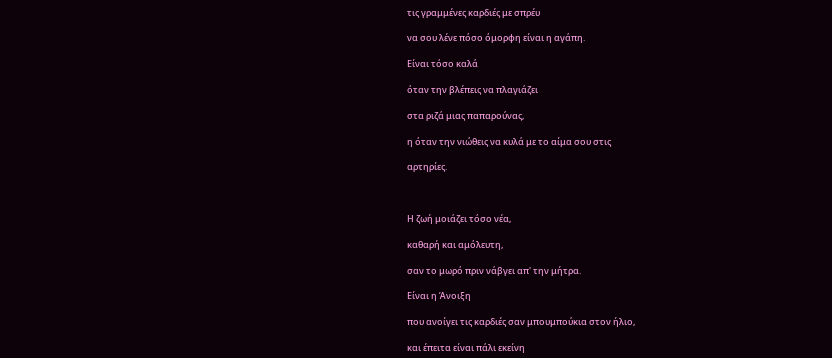τις γραμμένες καρδιές με σπρέυ

να σου λένε πόσο όμορφη είναι η αγάπη.

Είναι τόσο καλά

όταν την βλέπεις να πλαγιάζει

στα ριζά μιας παπαρούνας,

η όταν την νιώθεις να κυλά με το αίμα σου στις

αρτηρίες.



Η ζωή μοιάζει τόσο νέα,

καθαρή και αμόλευτη,

σαν το μωρό πριν νάβγει απ' την μήτρα.

Είναι η Άνοιξη

που ανοίγει τις καρδιές σαν μπουμπούκια στον ήλιο,

και έπειτα είναι πάλι εκείνη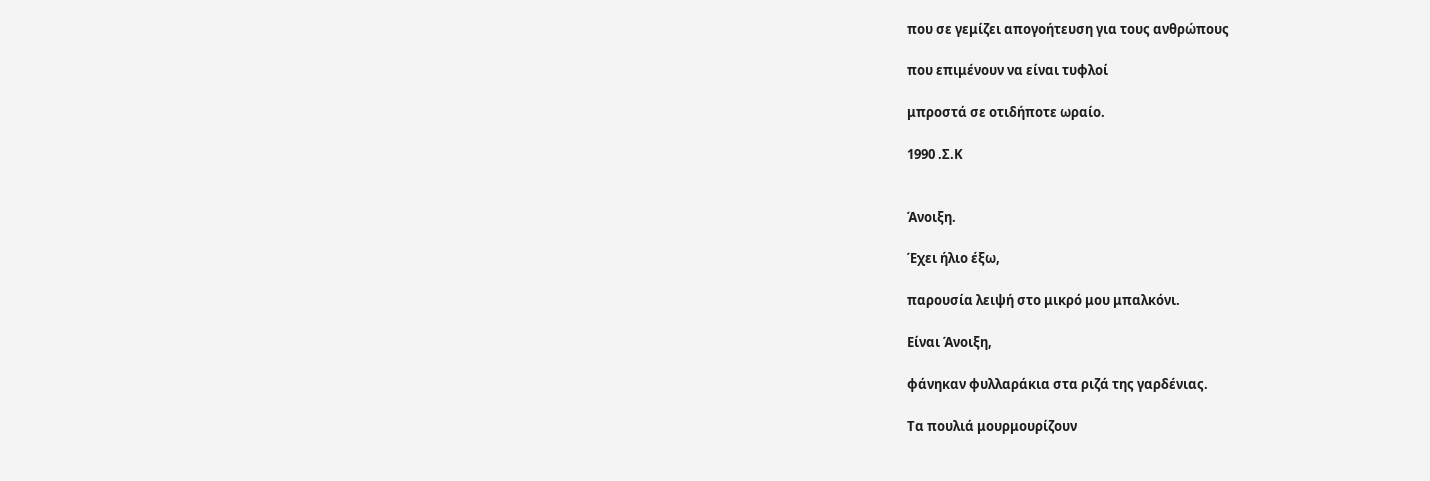που σε γεμίζει απογοήτευση για τους ανθρώπους

που επιμένουν να είναι τυφλοί

μπροστά σε οτιδήποτε ωραίο.

1990 .Σ.Κ


Άνοιξη.

Έχει ήλιο έξω,

παρουσία λειψή στο μικρό μου μπαλκόνι.

Είναι Άνοιξη,

φάνηκαν φυλλαράκια στα ριζά της γαρδένιας.

Τα πουλιά μουρμουρίζουν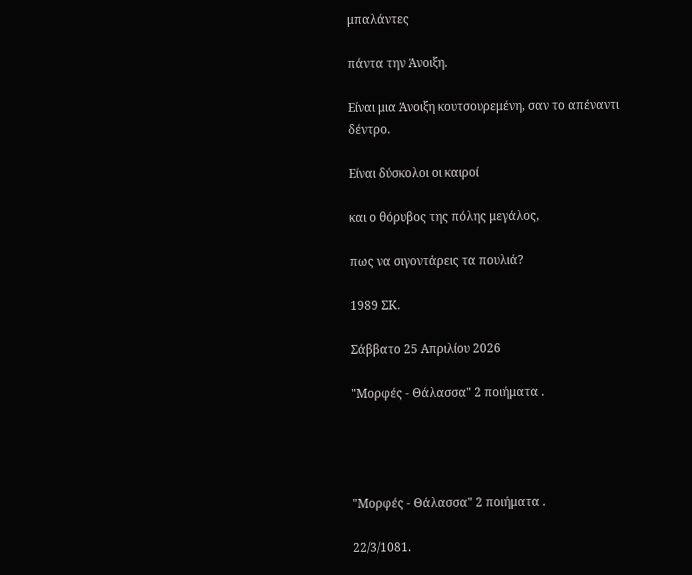μπαλάντες

πάντα την Άνοιξη.

Είναι μια Άνοιξη κουτσουρεμένη, σαν το απέναντι δέντρο.

Είναι δύσκολοι οι καιροί

και ο θόρυβος της πόλης μεγάλος,

πως να σιγοντάρεις τα πουλιά?

1989 ΣΚ.

Σάββατο 25 Απριλίου 2026

"Μορφές - Θάλασσα" 2 ποιήματα .




"Μορφές - Θάλασσα" 2 ποιήματα .

22/3/1081.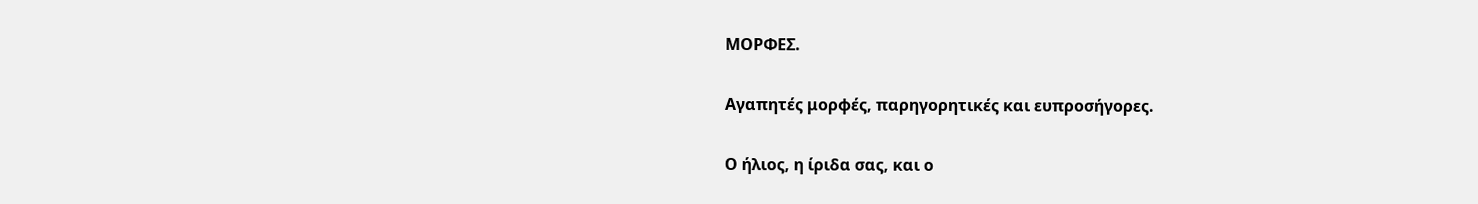ΜΟΡΦΕΣ.

Αγαπητές μορφές, παρηγορητικές και ευπροσήγορες.

Ο ήλιος, η ίριδα σας, και ο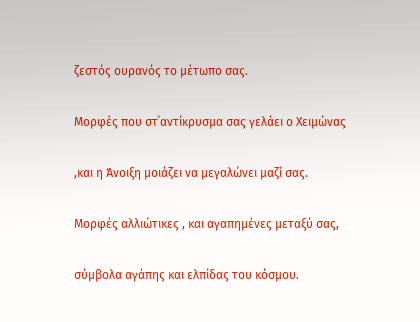ζεστός ουρανός το μέτωπο σας.

Μορφές που στ΄αντίκρυσμα σας γελάει ο Χειμώνας

,και η Άνοιξη μοιάζει να μεγαλώνει μαζί σας.

Μορφές αλλιώτικες , και αγαπημένες μεταξύ σας,

σύμβολα αγάπης και ελπίδας του κόσμου.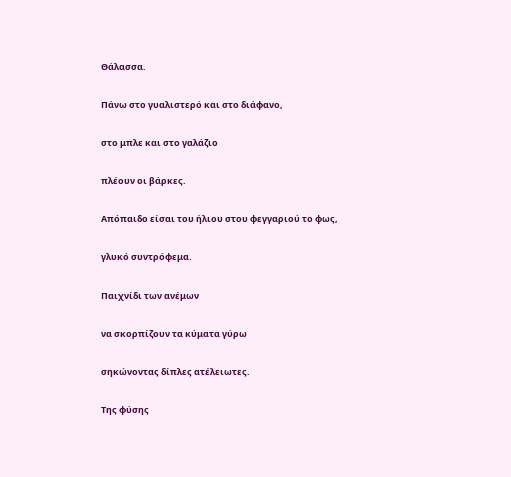Θάλασσα.

Πάνω στο γυαλιστερό και στο διάφανο,

στο μπλε και στο γαλάζιο

πλέουν οι βάρκες.

Απόπαιδο είσαι του ήλιου στου φεγγαριού το φως,

γλυκό συντρόφεμα.

Παιχνίδι των ανέμων

να σκορπίζουν τα κύματα γύρω

σηκώνοντας δίπλες ατέλειωτες.

Της φύσης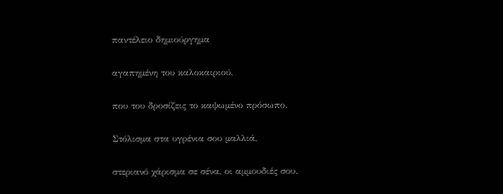παντέλειο δημιούργημα

αγαπημένη του καλοκαιριού,

που του δροσίζεις το καψωμένο πρόσωπο.

Στόλισμα στα υγρένια σου μαλλιά,

στεριανό χάρισμα σε σένα, οι αμμουδιές σου.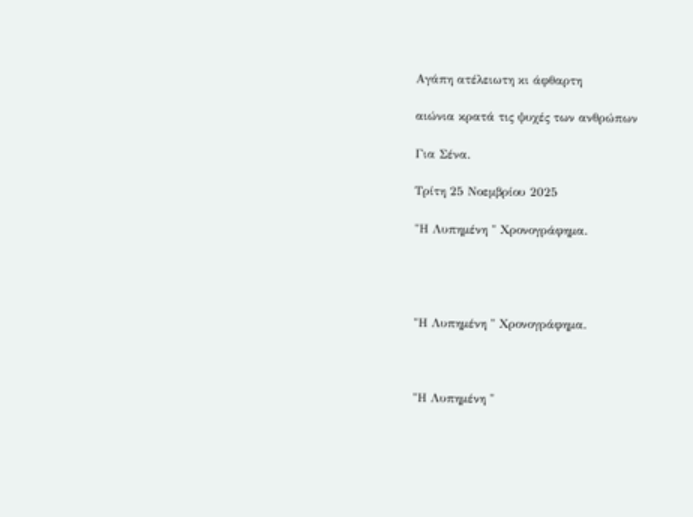Αγάπη ατέλειωτη κι άφθαρτη

αιώνια κρατά τις ψυχές των ανθρώπων

Για Σένα.

Τρίτη 25 Νοεμβρίου 2025

"Η Λυπημένη " Χρονογράφημα.




"Η Λυπημένη " Χρονογράφημα.



"Η Λυπημένη "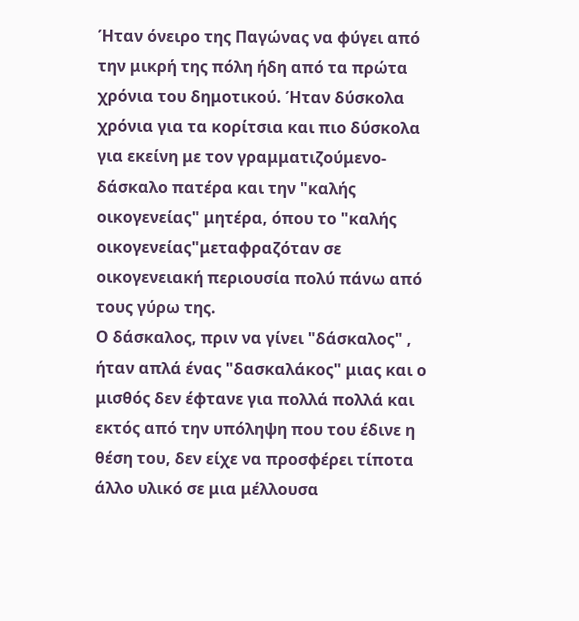Ήταν όνειρο της Παγώνας να φύγει από την μικρή της πόλη ήδη από τα πρώτα χρόνια του δημοτικού. Ήταν δύσκολα χρόνια για τα κορίτσια και πιο δύσκολα για εκείνη με τον γραμματιζούμενο- δάσκαλο πατέρα και την "καλής οικογενείας" μητέρα, όπου το "καλής οικογενείας"μεταφραζόταν σε οικογενειακή περιουσία πολύ πάνω από τους γύρω της.
Ο δάσκαλος, πριν να γίνει "δάσκαλος" , ήταν απλά ένας "δασκαλάκος" μιας και ο μισθός δεν έφτανε για πολλά πολλά και εκτός από την υπόληψη που του έδινε η θέση του, δεν είχε να προσφέρει τίποτα άλλο υλικό σε μια μέλλουσα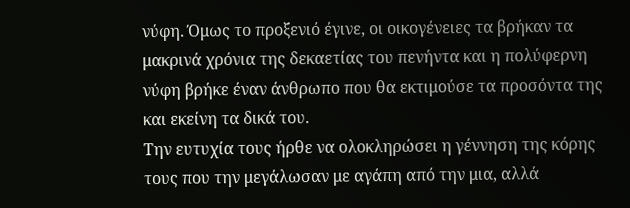νύφη. Όμως το προξενιό έγινε, οι οικογένειες τα βρήκαν τα μακρινά χρόνια της δεκαετίας του πενήντα και η πολύφερνη νύφη βρήκε έναν άνθρωπο που θα εκτιμούσε τα προσόντα της και εκείνη τα δικά του.
Την ευτυχία τους ήρθε να ολοκληρώσει η γέννηση της κόρης τους που την μεγάλωσαν με αγάπη από την μια, αλλά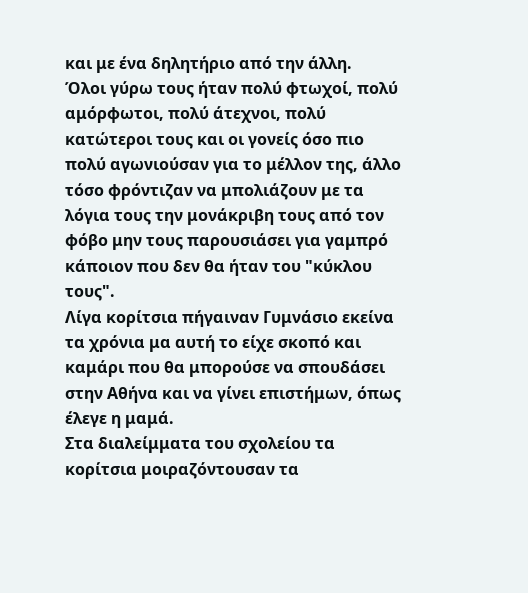και με ένα δηλητήριο από την άλλη.
Όλοι γύρω τους ήταν πολύ φτωχοί, πολύ αμόρφωτοι, πολύ άτεχνοι, πολύ κατώτεροι τους και οι γονείς όσο πιο πολύ αγωνιούσαν για το μέλλον της, άλλο τόσο φρόντιζαν να μπολιάζουν με τα λόγια τους την μονάκριβη τους από τον φόβο μην τους παρουσιάσει για γαμπρό κάποιον που δεν θα ήταν του "κύκλου τους".
Λίγα κορίτσια πήγαιναν Γυμνάσιο εκείνα τα χρόνια μα αυτή το είχε σκοπό και καμάρι που θα μπορούσε να σπουδάσει στην Αθήνα και να γίνει επιστήμων, όπως έλεγε η μαμά.
Στα διαλείμματα του σχολείου τα κορίτσια μοιραζόντουσαν τα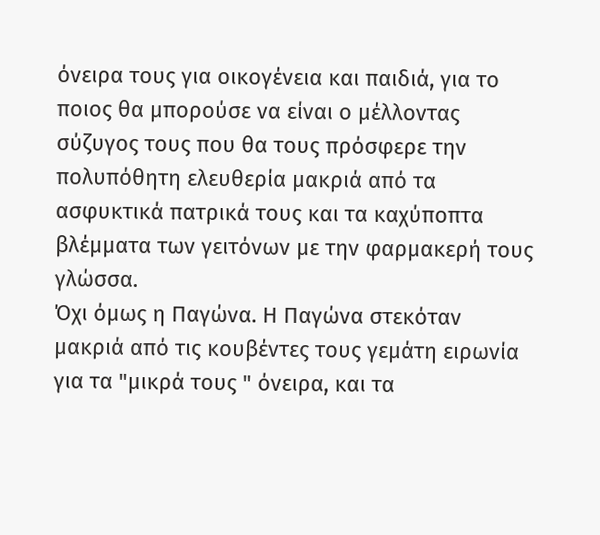όνειρα τους για οικογένεια και παιδιά, για το ποιος θα μπορούσε να είναι ο μέλλοντας σύζυγος τους που θα τους πρόσφερε την πολυπόθητη ελευθερία μακριά από τα ασφυκτικά πατρικά τους και τα καχύποπτα βλέμματα των γειτόνων με την φαρμακερή τους γλώσσα.
Όχι όμως η Παγώνα. Η Παγώνα στεκόταν μακριά από τις κουβέντες τους γεμάτη ειρωνία για τα "μικρά τους " όνειρα, και τα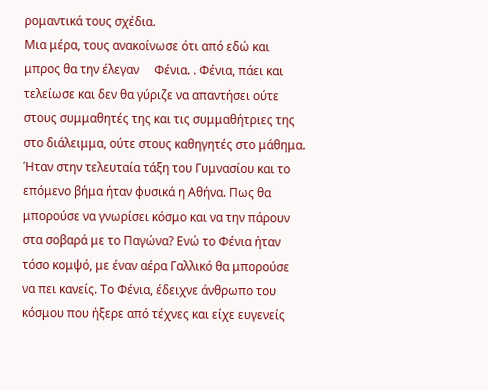ρομαντικά τους σχέδια.
Μια μέρα, τους ανακοίνωσε ότι από εδώ και μπρος θα την έλεγαν     Φένια. . Φένια, πάει και τελείωσε και δεν θα γύριζε να απαντήσει ούτε στους συμμαθητές της και τις συμμαθήτριες της στο διάλειμμα, ούτε στους καθηγητές στο μάθημα. Ήταν στην τελευταία τάξη του Γυμνασίου και το επόμενο βήμα ήταν φυσικά η Αθήνα. Πως θα μπορούσε να γνωρίσει κόσμο και να την πάρουν στα σοβαρά με το Παγώνα? Ενώ το Φένια ήταν τόσο κομψό, με έναν αέρα Γαλλικό θα μπορούσε να πει κανείς. Το Φένια, έδειχνε άνθρωπο του κόσμου που ήξερε από τέχνες και είχε ευγενείς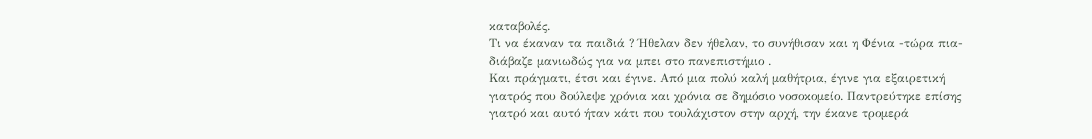καταβολές.
Τι να έκαναν τα παιδιά ? Ήθελαν δεν ήθελαν, το συνήθισαν και η Φένια -τώρα πια- διάβαζε μανιωδώς για να μπει στο πανεπιστήμιο .
Και πράγματι, έτσι και έγινε. Από μια πολύ καλή μαθήτρια, έγινε για εξαιρετική γιατρός που δούλεψε χρόνια και χρόνια σε δημόσιο νοσοκομείο. Παντρεύτηκε επίσης γιατρό και αυτό ήταν κάτι που τουλάχιστον στην αρχή, την έκανε τρομερά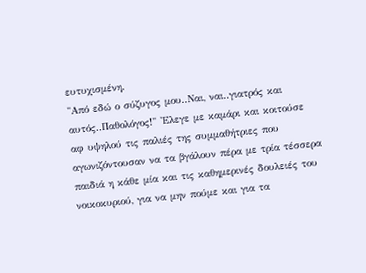ευτυχισμένη.
"Από εδώ ο σύζυγος μου..Ναι, ναι..γιατρός και αυτός..Παθολόγος!" 'Ελεγε με καμάρι και κοιτούσε αφ υψηλού τις παλιές της συμμαθήτριες που αγωνιζόντουσαν να τα βγάλουν πέρα με τρία τέσσερα παιδιά η κάθε μία και τις καθημερινές δουλειές του νοικοκυριού, για να μην πούμε και για τα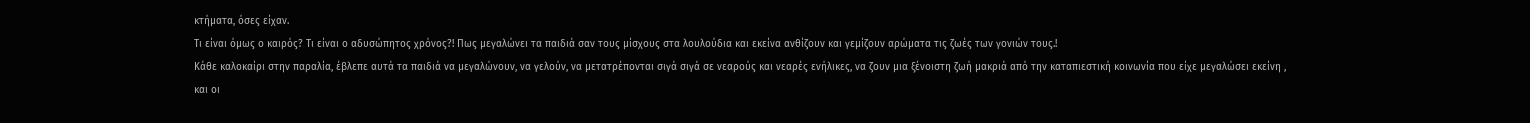κτήματα, όσες είχαν.
Τι είναι όμως ο καιρός? Τι είναι ο αδυσώπητος χρόνος?! Πως μεγαλώνει τα παιδιά σαν τους μίσχους στα λουλούδια και εκείνα ανθίζουν και γεμίζουν αρώματα τις ζωές των γονιών τους.!
Κάθε καλοκαίρι στην παραλία, έβλεπε αυτά τα παιδιά να μεγαλώνουν, να γελούν, να μετατρέπονται σιγά σιγά σε νεαρούς και νεαρές ενήλικες, να ζουν μια ξένοιστη ζωή μακριά από την καταπιεστική κοινωνία που είχε μεγαλώσει εκείνη , και οι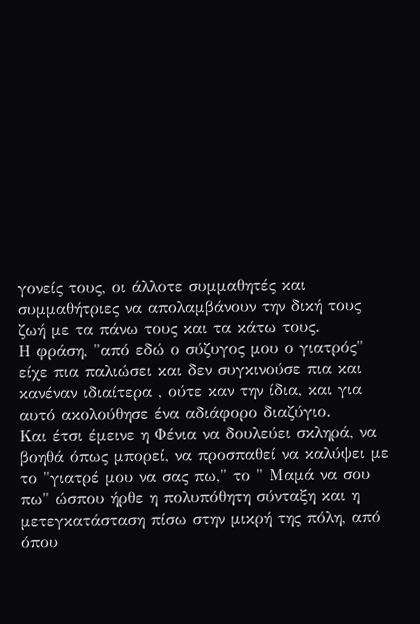γονείς τους, οι άλλοτε συμμαθητές και συμμαθήτριες να απολαμβάνουν την δική τους ζωή με τα πάνω τους και τα κάτω τους.
Η φράση, "από εδώ ο σύζυγος μου ο γιατρός" είχε πια παλιώσει και δεν συγκινούσε πια και κανέναν ιδιαίτερα , ούτε καν την ίδια, και για αυτό ακολούθησε ένα αδιάφορο διαζύγιο.
Και έτσι έμεινε η Φένια να δουλεύει σκληρά, να βοηθά όπως μπορεί, να προσπαθεί να καλύψει με το "γιατρέ μου να σας πω," το " Μαμά να σου πω" ώσπου ήρθε η πολυπόθητη σύνταξη και η μετεγκατάσταση πίσω στην μικρή της πόλη, από όπου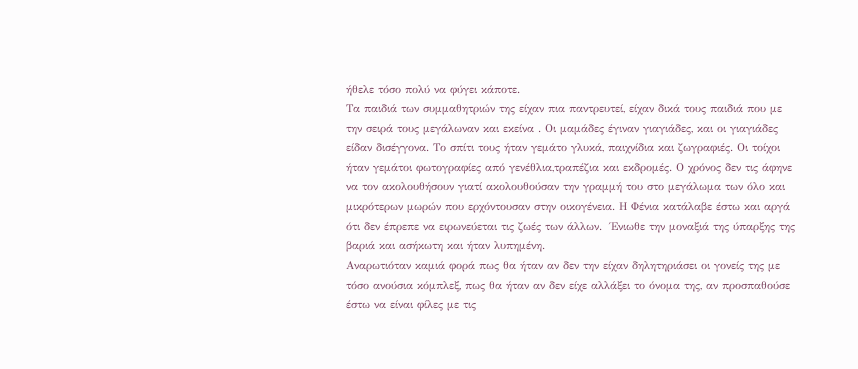ήθελε τόσο πολύ να φύγει κάποτε.
Τα παιδιά των συμμαθητριών της είχαν πια παντρευτεί, είχαν δικά τους παιδιά που με την σειρά τους μεγάλωναν και εκείνα . Οι μαμάδες έγιναν γιαγιάδες, και οι γιαγιάδες είδαν δισέγγονα. Το σπίτι τους ήταν γεμάτο γλυκά, παιχνίδια και ζωγραφιές. Οι τοίχοι ήταν γεμάτοι φωτογραφίες από γενέθλια,τραπέζια και εκδρομές. Ο χρόνος δεν τις άφηνε να τον ακολουθήσουν γιατί ακολουθούσαν την γραμμή του στο μεγάλωμα των όλο και μικρότερων μωρών που ερχόντουσαν στην οικογένεια. Η Φένια κατάλαβε έστω και αργά ότι δεν έπρεπε να ειρωνεύεται τις ζωές των άλλων.  Ένιωθε την μοναξιά της ύπαρξης της βαριά και ασήκωτη και ήταν λυπημένη.
Αναρωτιόταν καμιά φορά πως θα ήταν αν δεν την είχαν δηλητηριάσει οι γονείς της με τόσο ανούσια κόμπλεξ, πως θα ήταν αν δεν είχε αλλάξει το όνομα της, αν προσπαθούσε έστω να είναι φίλες με τις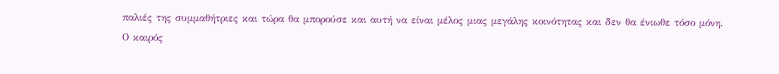παλιές της συμμαθήτριες και τώρα θα μπορούσε και αυτή να είναι μέλος μιας μεγάλης κοινότητας και δεν θα ένιωθε τόσο μόνη.
Ο καιρός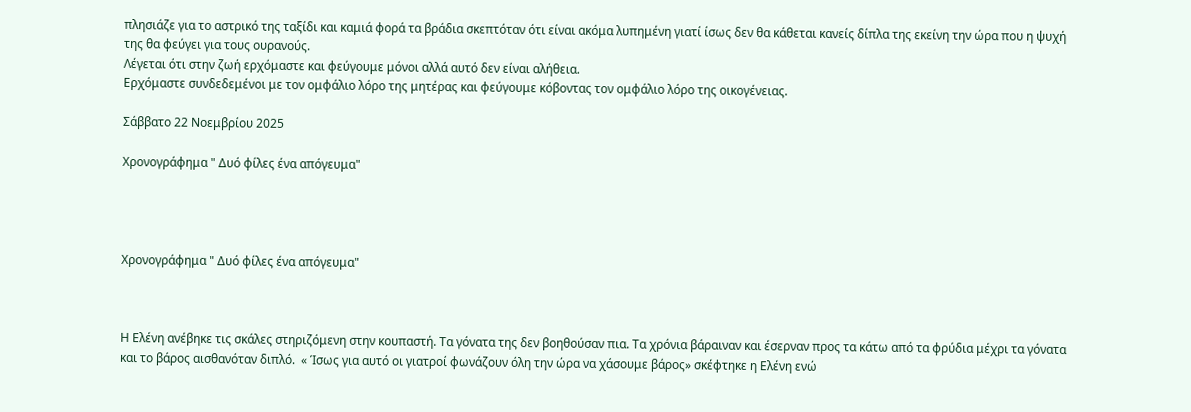πλησιάζε για το αστρικό της ταξίδι και καμιά φορά τα βράδια σκεπτόταν ότι είναι ακόμα λυπημένη γιατί ίσως δεν θα κάθεται κανείς δίπλα της εκείνη την ώρα που η ψυχή της θα φεύγει για τους ουρανούς.
Λέγεται ότι στην ζωή ερχόμαστε και φεύγουμε μόνοι αλλά αυτό δεν είναι αλήθεια.
Ερχόμαστε συνδεδεμένοι με τον ομφάλιο λόρο της μητέρας και φεύγουμε κόβοντας τον ομφάλιο λόρο της οικογένειας.

Σάββατο 22 Νοεμβρίου 2025

Χρονογράφημα " Δυό φίλες ένα απόγευμα"




Χρονογράφημα " Δυό φίλες ένα απόγευμα"



Η Ελένη ανέβηκε τις σκάλες στηριζόμενη στην κουπαστή. Τα γόνατα της δεν βοηθούσαν πια. Τα χρόνια βάραιναν και έσερναν προς τα κάτω από τα φρύδια μέχρι τα γόνατα και το βάρος αισθανόταν διπλό.  « Ίσως για αυτό οι γιατροί φωνάζουν όλη την ώρα να χάσουμε βάρος» σκέφτηκε η Ελένη ενώ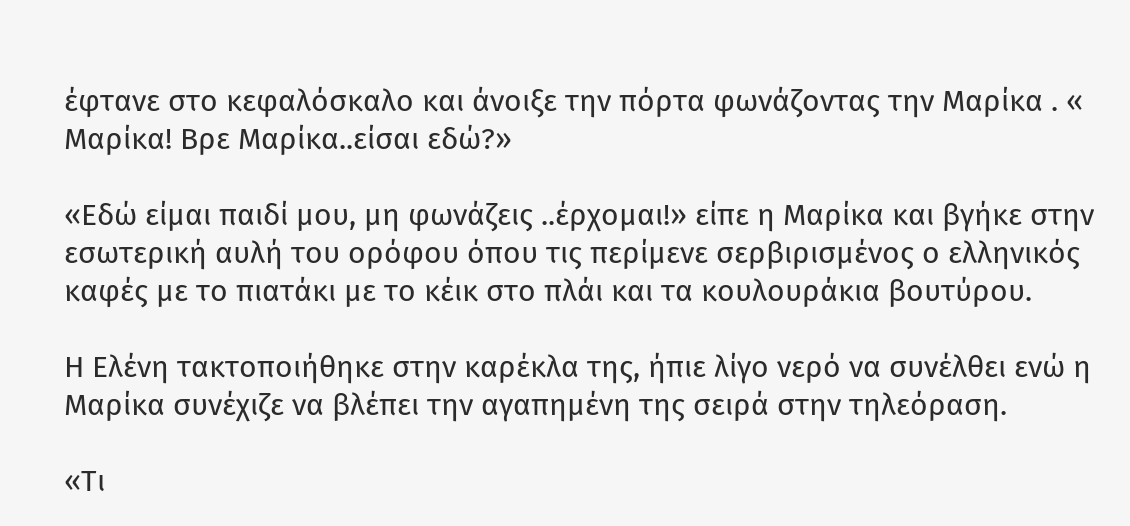έφτανε στο κεφαλόσκαλο και άνοιξε την πόρτα φωνάζοντας την Μαρίκα . « Μαρίκα! Βρε Μαρίκα..είσαι εδώ?»

«Εδώ είμαι παιδί μου, μη φωνάζεις ..έρχομαι!» είπε η Μαρίκα και βγήκε στην εσωτερική αυλή του ορόφου όπου τις περίμενε σερβιρισμένος ο ελληνικός καφές με το πιατάκι με το κέικ στο πλάι και τα κουλουράκια βουτύρου.

Η Ελένη τακτοποιήθηκε στην καρέκλα της, ήπιε λίγο νερό να συνέλθει ενώ η Μαρίκα συνέχιζε να βλέπει την αγαπημένη της σειρά στην τηλεόραση.

«Τι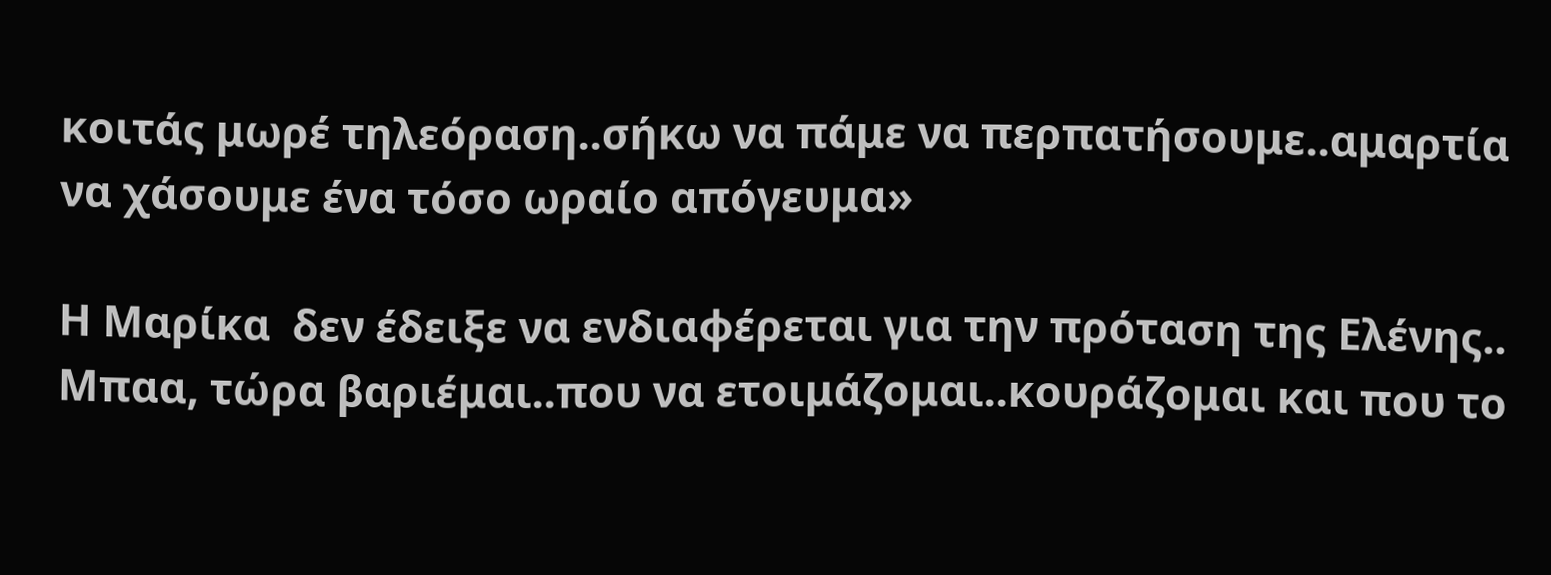κοιτάς μωρέ τηλεόραση..σήκω να πάμε να περπατήσουμε..αμαρτία να χάσουμε ένα τόσο ωραίο απόγευμα»

Η Μαρίκα  δεν έδειξε να ενδιαφέρεται για την πρόταση της Ελένης.. Μπαα, τώρα βαριέμαι..που να ετοιμάζομαι..κουράζομαι και που το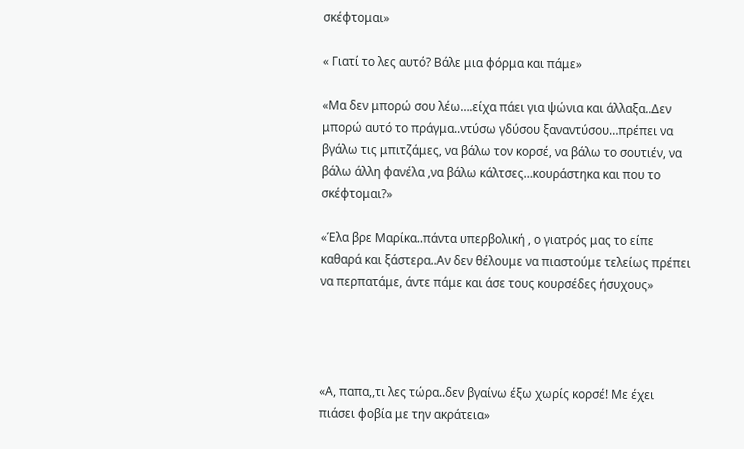σκέφτομαι»

« Γιατί το λες αυτό? Βάλε μια φόρμα και πάμε»

«Μα δεν μπορώ σου λέω….είχα πάει για ψώνια και άλλαξα..Δεν μπορώ αυτό το πράγμα..ντύσω γδύσου ξαναντύσου…πρέπει να βγάλω τις μπιτζάμες, να βάλω τον κορσέ, να βάλω το σουτιέν, να βάλω άλλη φανέλα ,να βάλω κάλτσες…κουράστηκα και που το σκέφτομαι?»

«Έλα βρε Μαρίκα..πάντα υπερβολική , ο γιατρός μας το είπε καθαρά και ξάστερα..Αν δεν θέλουμε να πιαστούμε τελείως πρέπει να περπατάμε, άντε πάμε και άσε τους κουρσέδες ήσυχους»




«Α, παπα,,τι λες τώρα..δεν βγαίνω έξω χωρίς κορσέ! Με έχει πιάσει φοβία με την ακράτεια»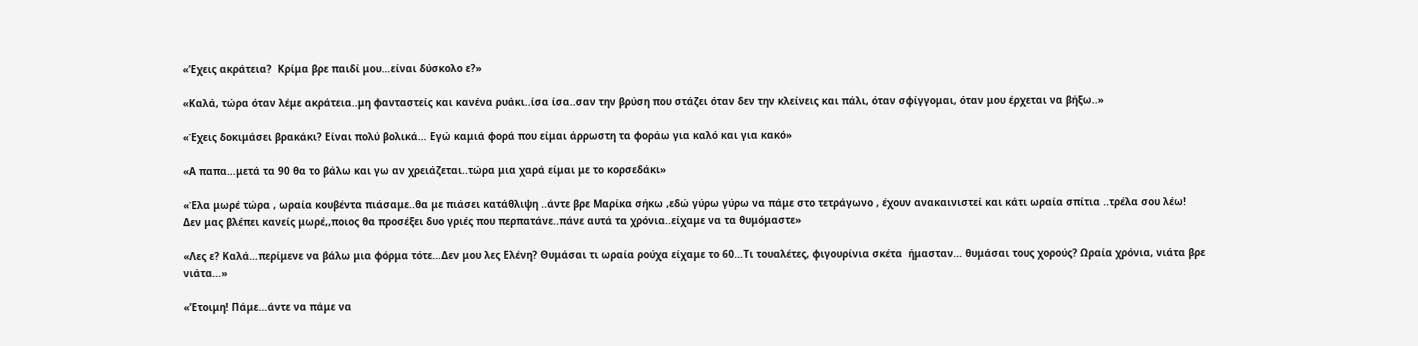«’Εχεις ακράτεια?  Κρίμα βρε παιδί μου…είναι δύσκολο ε?»

«Καλά, τώρα όταν λέμε ακράτεια..μη φανταστείς και κανένα ρυάκι..ίσα ίσα..σαν την βρύση που στάζει όταν δεν την κλείνεις και πάλι, όταν σφίγγομαι, όταν μου έρχεται να βήξω..»

«Έχεις δοκιμάσει βρακάκι? Είναι πολύ βολικά… Εγώ καμιά φορά που είμαι άρρωστη τα φοράω για καλό και για κακό»

«Α παπα…μετά τα 90 θα το βάλω και γω αν χρειάζεται..τώρα μια χαρά είμαι με το κορσεδάκι»

«Έλα μωρέ τώρα , ωραία κουβέντα πιάσαμε..θα με πιάσει κατάθλιψη ..άντε βρε Μαρίκα σήκω ,εδώ γύρω γύρω να πάμε στο τετράγωνο , έχουν ανακαινιστεί και κάτι ωραία σπίτια ..τρέλα σου λέω! Δεν μας βλέπει κανείς μωρέ,,ποιος θα προσέξει δυο γριές που περπατάνε..πάνε αυτά τα χρόνια..είχαμε να τα θυμόμαστε»

«Λες ε? Καλά…περίμενε να βάλω μια φόρμα τότε…Δεν μου λες Ελένη? Θυμάσαι τι ωραία ρούχα είχαμε το 60…Τι τουαλέτες, φιγουρίνια σκέτα  ήμασταν… θυμάσαι τους χορούς? Ωραία χρόνια, νιάτα βρε νιάτα…»

«’Ετοιμη! Πάμε…άντε να πάμε να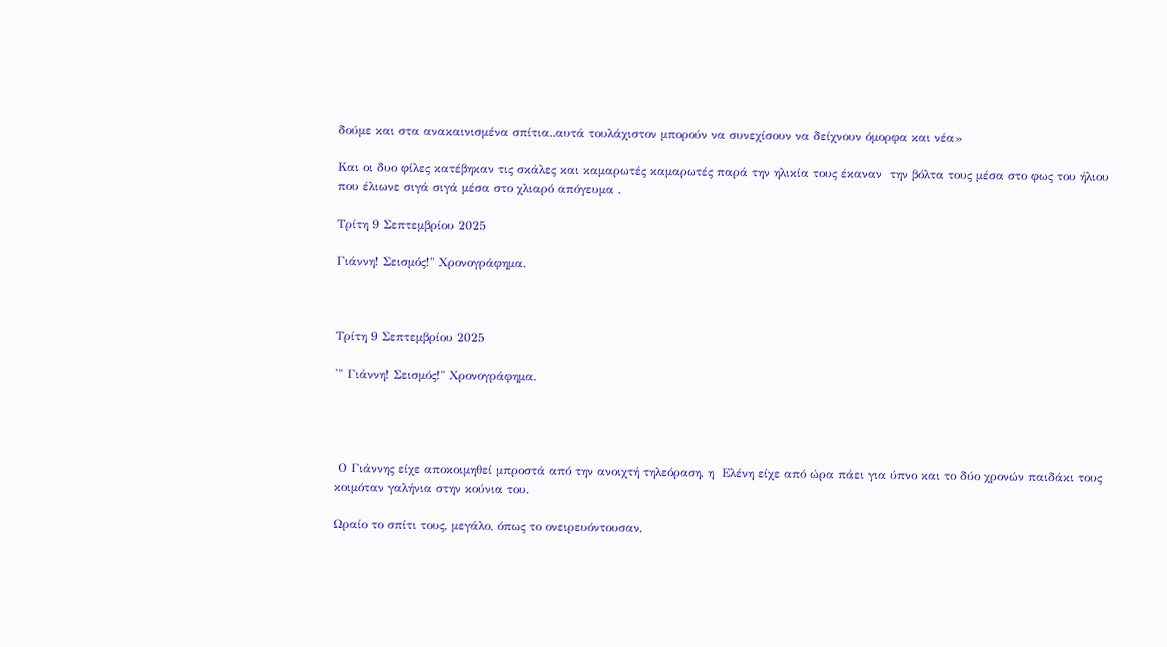δούμε και στα ανακαινισμένα σπίτια..αυτά τουλάχιστον μπορούν να συνεχίσουν να δείχνουν όμορφα και νέα»

Και οι δυο φίλες κατέβηκαν τις σκάλες και καμαρωτές καμαρωτές παρά την ηλικία τους έκαναν  την βόλτα τους μέσα στο φως του ήλιου που έλιωνε σιγά σιγά μέσα στο χλιαρό απόγευμα .

Τρίτη 9 Σεπτεμβρίου 2025

Γιάννη! Σεισμός!" Χρονογράφημα.



Τρίτη 9 Σεπτεμβρίου 2025

'" Γιάννη! Σεισμός!" Χρονογράφημα.




 Ο Γιάννης είχε αποκοιμηθεί μπροστά από την ανοιχτή τηλεόραση, η  Ελένη είχε από ώρα πάει για ύπνο και το δύο χρονών παιδάκι τους κοιμόταν γαλήνια στην κούνια του.

Ωραίο το σπίτι τους, μεγάλο, όπως το ονειρευόντουσαν,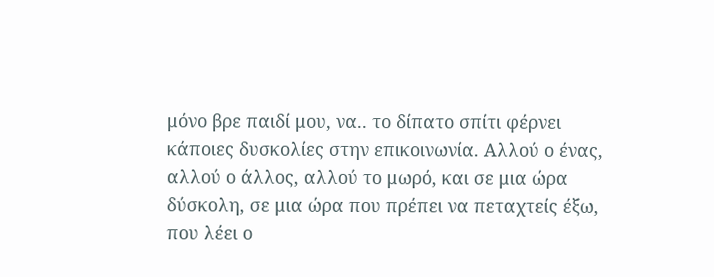μόνο βρε παιδί μου, να.. το δίπατο σπίτι φέρνει κάποιες δυσκολίες στην επικοινωνία. Αλλού ο ένας, αλλού ο άλλος, αλλού το μωρό, και σε μια ώρα δύσκολη, σε μια ώρα που πρέπει να πεταχτείς έξω, που λέει ο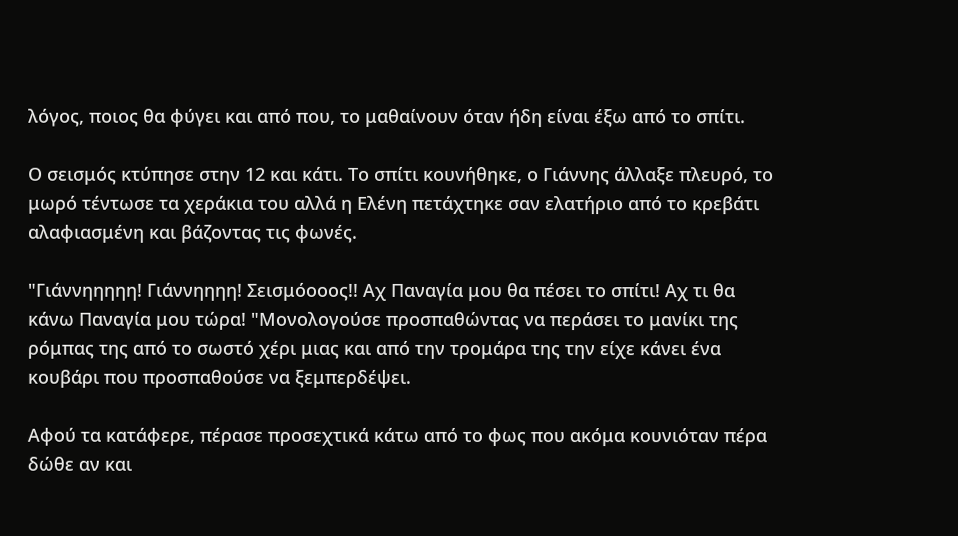λόγος, ποιος θα φύγει και από που, το μαθαίνουν όταν ήδη είναι έξω από το σπίτι.

Ο σεισμός κτύπησε στην 12 και κάτι. Το σπίτι κουνήθηκε, ο Γιάννης άλλαξε πλευρό, το μωρό τέντωσε τα χεράκια του αλλά η Ελένη πετάχτηκε σαν ελατήριο από το κρεβάτι αλαφιασμένη και βάζοντας τις φωνές.

"Γιάννηηηηη! Γιάννηηηη! Σεισμόοοος!! Αχ Παναγία μου θα πέσει το σπίτι! Αχ τι θα κάνω Παναγία μου τώρα! "Μονολογούσε προσπαθώντας να περάσει το μανίκι της ρόμπας της από το σωστό χέρι μιας και από την τρομάρα της την είχε κάνει ένα κουβάρι που προσπαθούσε να ξεμπερδέψει.

Αφού τα κατάφερε, πέρασε προσεχτικά κάτω από το φως που ακόμα κουνιόταν πέρα δώθε αν και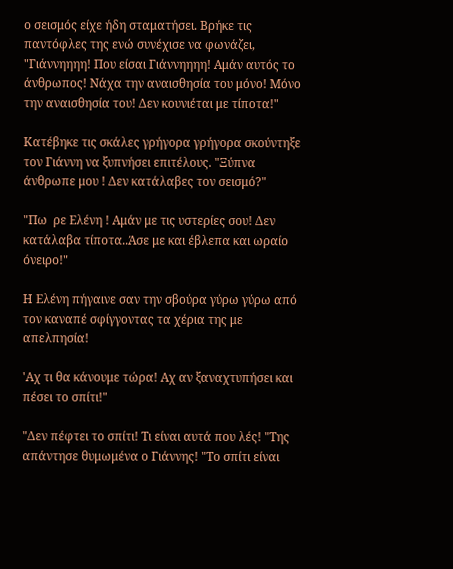ο σεισμός είχε ήδη σταματήσει. Βρήκε τις παντόφλες της ενώ συνέχισε να φωνάζει, "Γιάννηηηη! Που είσαι Γιάννηηηη! Αμάν αυτός το άνθρωπος! Νάχα την αναισθησία του μόνο! Μόνο την αναισθησία του! Δεν κουνιέται με τίποτα!"

Κατέβηκε τις σκάλες γρήγορα γρήγορα σκούντηξε τον Γιάννη να ξυπνήσει επιτέλους. "Ξύπνα άνθρωπε μου ! Δεν κατάλαβες τον σεισμό?"

"Πω  ρε Ελένη ! Αμάν με τις υστερίες σου! Δεν κατάλαβα τίποτα..Άσε με και έβλεπα και ωραίο όνειρο!"

Η Ελένη πήγαινε σαν την σβούρα γύρω γύρω από τον καναπέ σφίγγοντας τα χέρια της με απελπησία!

'Αχ τι θα κάνουμε τώρα! Αχ αν ξαναχτυπήσει και πέσει το σπίτι!"

"Δεν πέφτει το σπίτι! Τι είναι αυτά που λές! "Της απάντησε θυμωμένα ο Γιάννης! "Το σπίτι είναι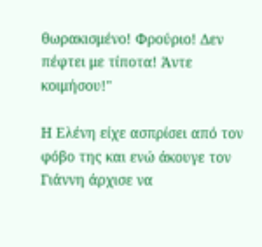θωρακισμένο! Φρούριο! Δεν πέφτει με τίποτα! Άντε κοιμήσου!"

Η Ελένη είχε ασπρίσει από τον φόβο της και ενώ άκουγε τον Γιάννη άρχισε να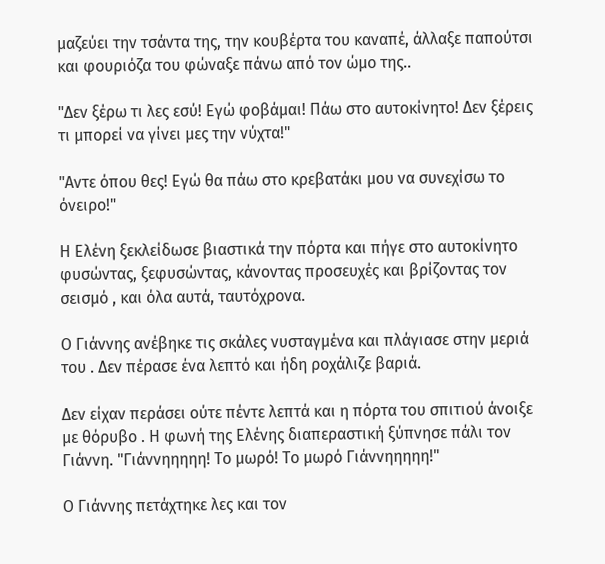μαζεύει την τσάντα της, την κουβέρτα του καναπέ, άλλαξε παπούτσι και φουριόζα του φώναξε πάνω από τον ώμο της..

"Δεν ξέρω τι λες εσύ! Εγώ φοβάμαι! Πάω στο αυτοκίνητο! Δεν ξέρεις τι μπορεί να γίνει μες την νύχτα!"

"Αντε όπου θες! Εγώ θα πάω στο κρεβατάκι μου να συνεχίσω το όνειρο!"

Η Ελένη ξεκλείδωσε βιαστικά την πόρτα και πήγε στο αυτοκίνητο φυσώντας, ξεφυσώντας, κάνοντας προσευχές και βρίζοντας τον σεισμό , και όλα αυτά, ταυτόχρονα.

Ο Γιάννης ανέβηκε τις σκάλες νυσταγμένα και πλάγιασε στην μεριά του . Δεν πέρασε ένα λεπτό και ήδη ροχάλιζε βαριά.

Δεν είχαν περάσει ούτε πέντε λεπτά και η πόρτα του σπιτιού άνοιξε με θόρυβο . Η φωνή της Ελένης διαπεραστική ξύπνησε πάλι τον Γιάννη. "Γιάννηηηηη! Το μωρό! Το μωρό Γιάννηηηηη!"

Ο Γιάννης πετάχτηκε λες και τον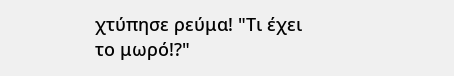χτύπησε ρεύμα! "Τι έχει το μωρό!?"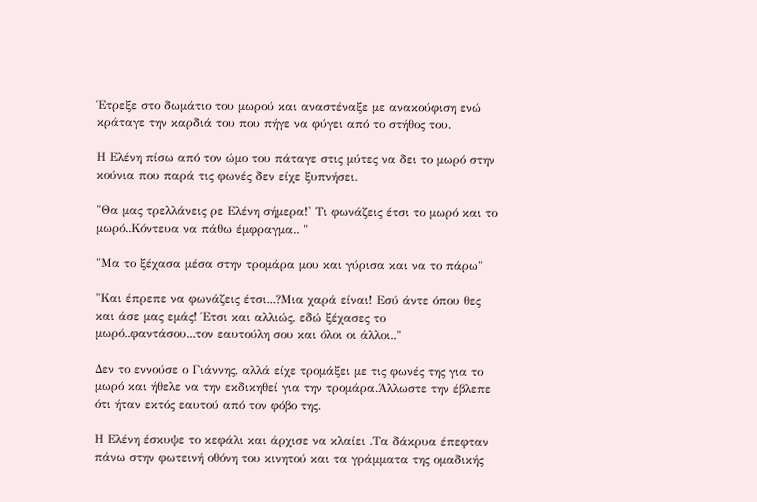Έτρεξε στο δωμάτιο του μωρού και αναστέναξε με ανακούφιση ενώ κράταγε την καρδιά του που πήγε να φύγει από το στήθος του.

Η Ελένη πίσω από τον ώμο του πάταγε στις μύτες να δει το μωρό στην κούνια που παρά τις φωνές δεν είχε ξυπνήσει.

"Θα μας τρελλάνεις ρε Ελένη σήμερα!' Τι φωνάζεις έτσι το μωρό και το μωρό..Κόντευα να πάθω έμφραγμα.. "

"Μα το ξέχασα μέσα στην τρομάρα μου και γύρισα και να το πάρω"

"Και έπρεπε να φωνάζεις έτσι...?Μια χαρά είναι! Εσύ άντε όπου θες και άσε μας εμάς! Έτσι και αλλιώς, εδώ ξέχασες το μωρό..φαντάσου...τον εαυτούλη σου και όλοι οι άλλοι.."

Δεν το εννούσε ο Γιάννης, αλλά είχε τρομάξει με τις φωνές της για το μωρό και ήθελε να την εκδικηθεί για την τρομάρα.Άλλωστε την έβλεπε ότι ήταν εκτός εαυτού από τον φόβο της.

Η Ελένη έσκυψε το κεφάλι και άρχισε να κλαίει .Τα δάκρυα έπεφταν πάνω στην φωτεινή οθόνη του κινητού και τα γράμματα της ομαδικής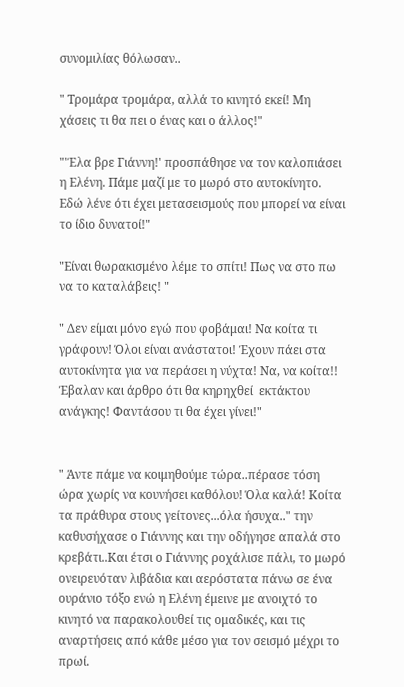συνομιλίας θόλωσαν..

" Τρομάρα τρομάρα, αλλά το κινητό εκεί! Μη χάσεις τι θα πει ο ένας και ο άλλος!"

"'Έλα βρε Γιάννη!' προσπάθησε να τον καλοπιάσει η Ελένη. Πάμε μαζί με το μωρό στο αυτοκίνητο. Εδώ λένε ότι έχει μετασεισμούς που μπορεί να είναι το ίδιο δυνατοί!"

"Είναι θωρακισμένο λέμε το σπίτι! Πως να στο πω να το καταλάβεις! "

" Δεν είμαι μόνο εγώ που φοβάμαι! Να κοίτα τι γράφουν! Όλοι είναι ανάστατοι! Έχουν πάει στα αυτοκίνητα για να περάσει η νύχτα! Να, να κοίτα!! Έβαλαν και άρθρο ότι θα κηρηχθεί  εκτάκτου ανάγκης! Φαντάσου τι θα έχει γίνει!"


" Άντε πάμε να κοιμηθούμε τώρα..πέρασε τόση ώρα χωρίς να κουνήσει καθόλου! Όλα καλά! Κοίτα τα πράθυρα στους γείτονες...όλα ήσυχα.." την καθυσήχασε ο Γιάννης και την οδήγησε απαλά στο κρεβάτι..Και έτσι ο Γιάννης ροχάλισε πάλι, το μωρό ονειρευόταν λιβάδια και αερόστατα πάνω σε ένα ουράνιο τόξο ενώ η Ελένη έμεινε με ανοιχτό το κινητό να παρακολουθεί τις ομαδικές, και τις αναρτήσεις από κάθε μέσο για τον σεισμό μέχρι το πρωί.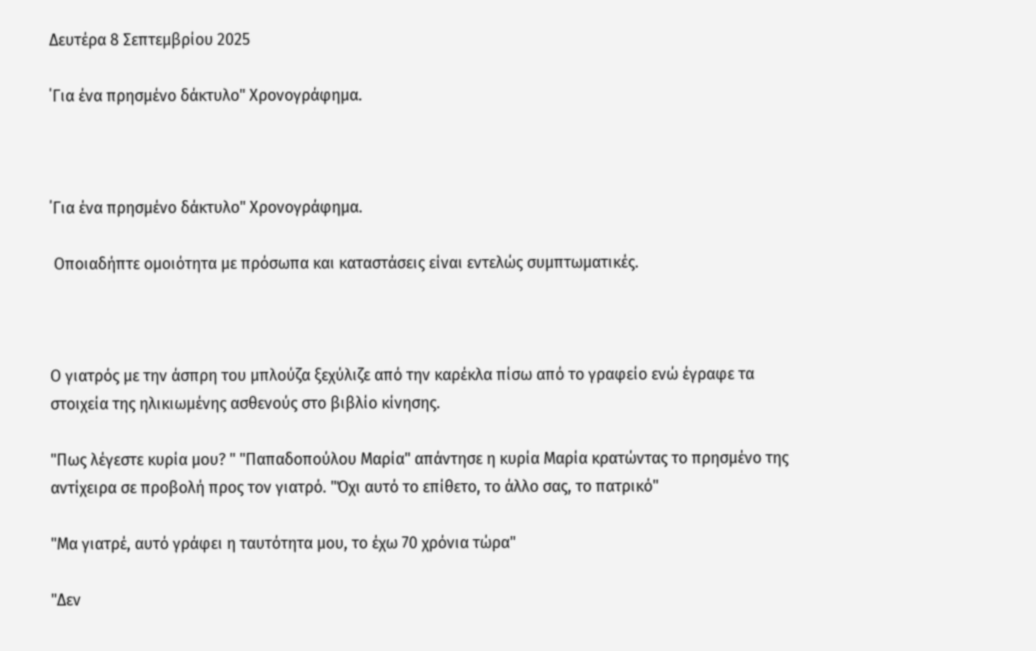Δευτέρα 8 Σεπτεμβρίου 2025

΄Για ένα πρησμένο δάκτυλο" Χρονογράφημα.



΄Για ένα πρησμένο δάκτυλο" Χρονογράφημα.

 Οποιαδήπτε ομοιότητα με πρόσωπα και καταστάσεις είναι εντελώς συμπτωματικές.



Ο γιατρός με την άσπρη του μπλούζα ξεχύλιζε από την καρέκλα πίσω από το γραφείο ενώ έγραφε τα στοιχεία της ηλικιωμένης ασθενούς στο βιβλίο κίνησης.

"Πως λέγεστε κυρία μου? " "Παπαδοπούλου Μαρία" απάντησε η κυρία Μαρία κρατώντας το πρησμένο της αντίχειρα σε προβολή προς τον γιατρό. "Όχι αυτό το επίθετο, το άλλο σας, το πατρικό"

"Μα γιατρέ, αυτό γράφει η ταυτότητα μου, το έχω 70 χρόνια τώρα"

"Δεν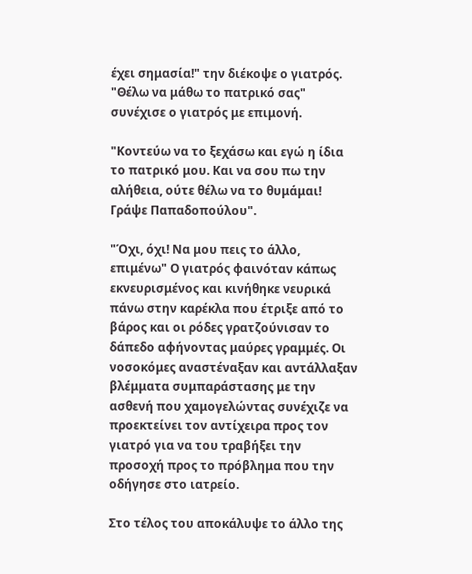έχει σημασία!" την διέκοψε ο γιατρός. "Θέλω να μάθω το πατρικό σας" συνέχισε ο γιατρός με επιμονή.

"Κοντεύω να το ξεχάσω και εγώ η ίδια το πατρικό μου. Και να σου πω την αλήθεια, ούτε θέλω να το θυμάμαι! Γράψε Παπαδοπούλου".

"Όχι, όχι! Να μου πεις το άλλο, επιμένω" Ο γιατρός φαινόταν κάπως εκνευρισμένος και κινήθηκε νευρικά πάνω στην καρέκλα που έτριξε από το βάρος και οι ρόδες γρατζούνισαν το δάπεδο αφήνοντας μαύρες γραμμές. Οι νοσοκόμες αναστέναξαν και αντάλλαξαν βλέμματα συμπαράστασης με την ασθενή που χαμογελώντας συνέχιζε να προεκτείνει τον αντίχειρα προς τον γιατρό για να του τραβήξει την προσοχή προς το πρόβλημα που την οδήγησε στο ιατρείο.

Στο τέλος του αποκάλυψε το άλλο της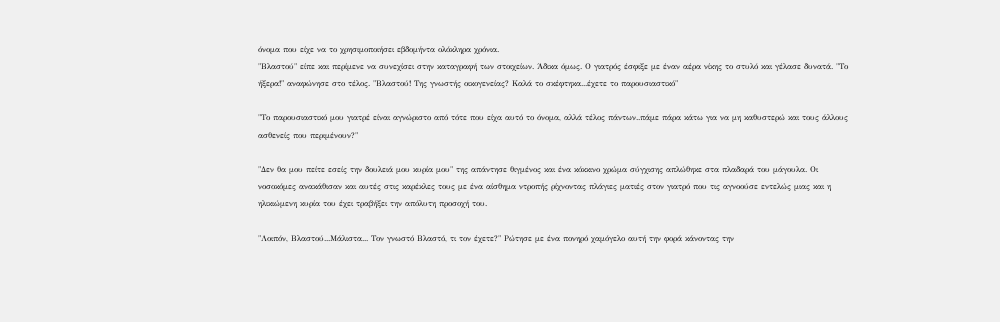όνομα που είχε να το χρησιμοποιήσει εβδομήντα ολόκληρα χρόνια.
"Βλαστού" είπε και περίμενε να συνεχίσει στην καταγραφή των στοιχείων. Άδικα όμως. Ο γιατρός έσφιξε με έναν αέρα νίκης το στυλό και γέλασε δυνατά. "Το ήξερα!" αναφώνησε στο τέλος. "Βλαστού! Της γνωστής οικογενείας? Καλά το σκέφτηκα...έχετε το παρουσιαστικό"

"Το παρουσιαστικό μου γιατρέ είναι αγνώριστο από τότε που είχα αυτό το όνομα, αλλά τέλος πάντων..πάμε πάρα κάτω για να μη καθυστερώ και τους άλλους ασθενείς που περιμένουν?"

"Δεν θα μου πείτε εσείς την δουλειά μου κυρία μου" της απάντησε θιγμένος και ένα κόκκινο χρώμα σύγχισης απλώθηκε στα πλαδαρά του μάγουλα. Οι νοσοκόμες ανακάθισαν και αυτές στις καρέκλες τους με ένα αίσθημα ντροπής ρίχνοντας πλάγιες ματιές στον γιατρό που τις αγνοούσε εντελώς μιας και η ηλικιώμενη κυρία του έχει τραβήξει την απόλυτη προσοχή του.

"Λοιπόν, Βλαστού...Μάλιστα... Τον γνωστό Βλαστό, τι τον έχετε?" Ρώτησε με ένα πονηρό χαμόγελο αυτή την φορά κάνοντας την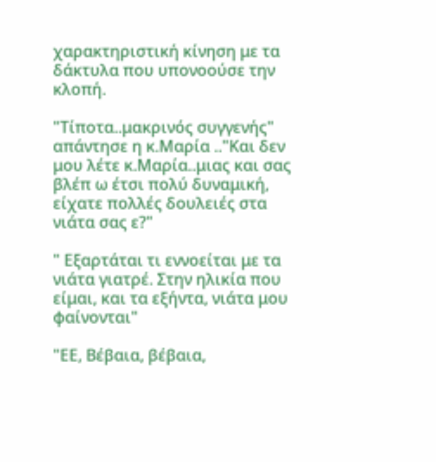χαρακτηριστική κίνηση με τα δάκτυλα που υπονοούσε την κλοπή.

"Τίποτα..μακρινός συγγενής" απάντησε η κ.Μαρία .."Και δεν μου λέτε κ.Μαρία..μιας και σας βλέπ ω έτσι πολύ δυναμική, είχατε πολλές δουλειές στα νιάτα σας ε?"

" Εξαρτάται τι εννοείται με τα νιάτα γιατρέ. Στην ηλικία που είμαι, και τα εξήντα, νιάτα μου φαίνονται"

"ΕΕ, Βέβαια, βέβαια,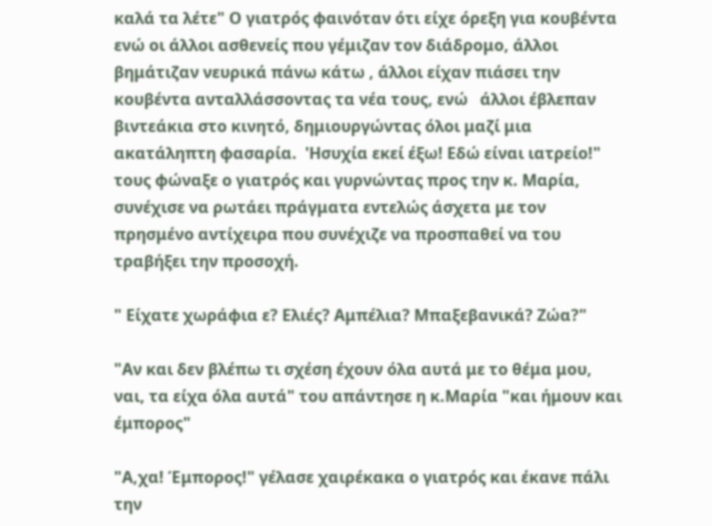καλά τα λέτε" Ο γιατρός φαινόταν ότι είχε όρεξη για κουβέντα ενώ οι άλλοι ασθενείς που γέμιζαν τον διάδρομο, άλλοι βημάτιζαν νευρικά πάνω κάτω , άλλοι είχαν πιάσει την κουβέντα ανταλλάσσοντας τα νέα τους, ενώ   άλλοι έβλεπαν βιντεάκια στο κινητό, δημιουργώντας όλοι μαζί μια ακατάληπτη φασαρία.  'Ησυχία εκεί έξω! Εδώ είναι ιατρείο!" τους φώναξε ο γιατρός και γυρνώντας προς την κ. Μαρία, συνέχισε να ρωτάει πράγματα εντελώς άσχετα με τον πρησμένο αντίχειρα που συνέχιζε να προσπαθεί να του τραβήξει την προσοχή.

" Είχατε χωράφια ε? Ελιές? Αμπέλια? Μπαξεβανικά? Ζώα?"

"Αν και δεν βλέπω τι σχέση έχουν όλα αυτά με το θέμα μου, ναι, τα είχα όλα αυτά" του απάντησε η κ.Μαρία "και ήμουν και έμπορος"

"Α,χα! Έμπορος!" γέλασε χαιρέκακα ο γιατρός και έκανε πάλι την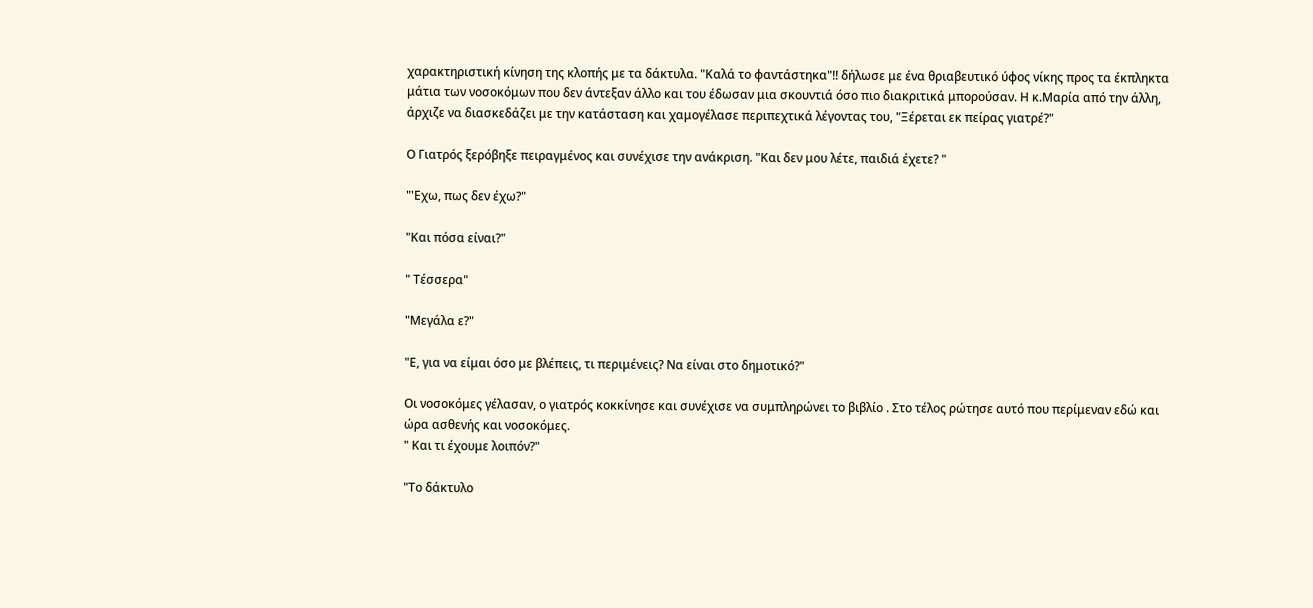χαρακτηριστική κίνηση της κλοπής με τα δάκτυλα. "Καλά το φαντάστηκα"!! δήλωσε με ένα θριαβευτικό ύφος νίκης προς τα έκπληκτα μάτια των νοσοκόμων που δεν άντεξαν άλλο και του έδωσαν μια σκουντιά όσο πιο διακριτικά μπορούσαν. Η κ.Μαρία από την άλλη, άρχιζε να διασκεδάζει με την κατάσταση και χαμογέλασε περιπεχτικά λέγοντας του, "Ξέρεται εκ πείρας γιατρέ?"

Ο Γιατρός ξερόβηξε πειραγμένος και συνέχισε την ανάκριση. "Και δεν μου λέτε, παιδιά έχετε? "

"'Εχω, πως δεν έχω?"

"Και πόσα είναι?"

" Τέσσερα"

"Μεγάλα ε?"

"Ε, για να είμαι όσο με βλέπεις, τι περιμένεις? Να είναι στο δημοτικό?"

Οι νοσοκόμες γέλασαν, ο γιατρός κοκκίνησε και συνέχισε να συμπληρώνει το βιβλίο . Στο τέλος ρώτησε αυτό που περίμεναν εδώ και ώρα ασθενής και νοσοκόμες.
" Και τι έχουμε λοιπόν?"

"Το δάκτυλο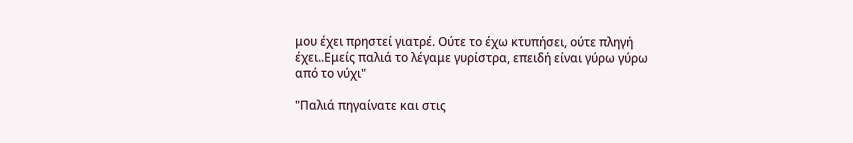μου έχει πρηστεί γιατρέ. Ούτε το έχω κτυπήσει, ούτε πληγή έχει..Εμείς παλιά το λέγαμε γυρίστρα, επειδή είναι γύρω γύρω από το νύχι"

"Παλιά πηγαίνατε και στις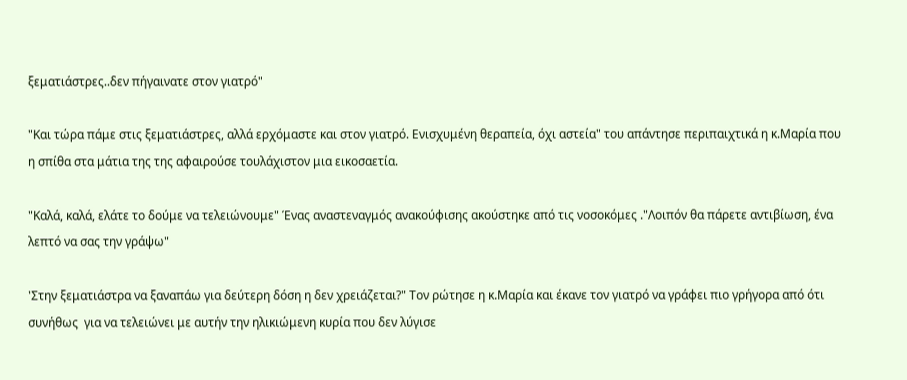ξεματιάστρες..δεν πήγαινατε στον γιατρό"

"Και τώρα πάμε στις ξεματιάστρες, αλλά ερχόμαστε και στον γιατρό. Ενισχυμένη θεραπεία, όχι αστεία" του απάντησε περιπαιχτικά η κ.Μαρία που η σπίθα στα μάτια της της αφαιρούσε τουλάχιστον μια εικοσαετία.

"Καλά, καλά, ελάτε το δούμε να τελειώνουμε" Ένας αναστεναγμός ανακούφισης ακούστηκε από τις νοσοκόμες ."Λοιπόν θα πάρετε αντιβίωση, ένα λεπτό να σας την γράψω"

'Στην ξεματιάστρα να ξαναπάω για δεύτερη δόση η δεν χρειάζεται?" Τον ρώτησε η κ.Μαρία και έκανε τον γιατρό να γράφει πιο γρήγορα από ότι συνήθως  για να τελειώνει με αυτήν την ηλικιώμενη κυρία που δεν λύγισε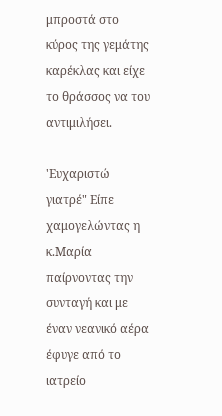μπροστά στο κύρος της γεμάτης καρέκλας και είχε το θράσσος να του αντιμιλήσει.

'Ευχαριστώ γιατρέ" Είπε χαμογελώντας η κ.Μαρία παίρνοντας την συνταγή και με έναν νεανικό αέρα έφυγε από το ιατρείο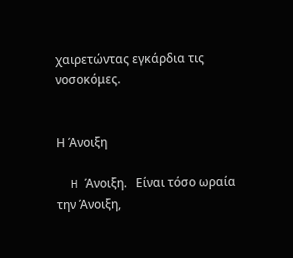χαιρετώντας εγκάρδια τις νοσοκόμες.


Η Άνοιξη

  H Άνοιξη.   Είναι τόσο ωραία την Άνοιξη,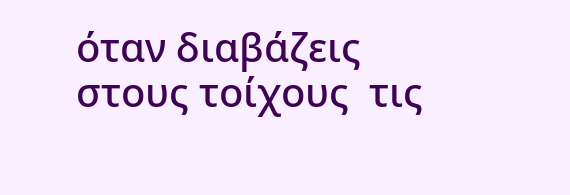όταν διαβάζεις στους τοίχους  τις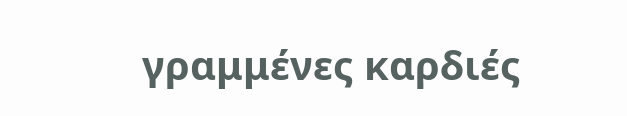γραμμένες καρδιές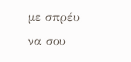με σπρέυ να σου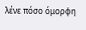λένε πόσο όμορφη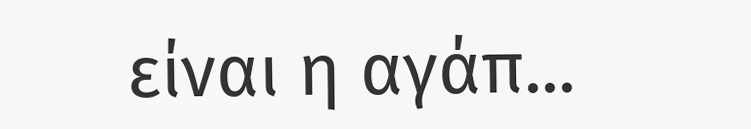είναι η αγάπ...